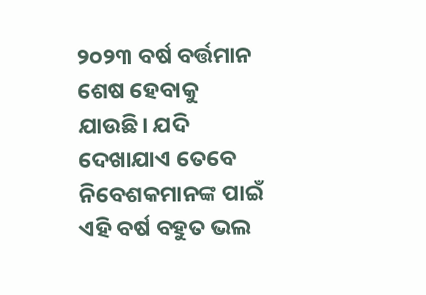୨୦୨୩ ବର୍ଷ ବର୍ତ୍ତମାନ ଶେଷ ହେବାକୁ ଯାଉଛି। ଯଦି ଦେଖାଯାଏ ତେବେ ନିବେଶକମାନଙ୍କ ପାଇଁ ଏହି ବର୍ଷ ବହୁତ ଭଲ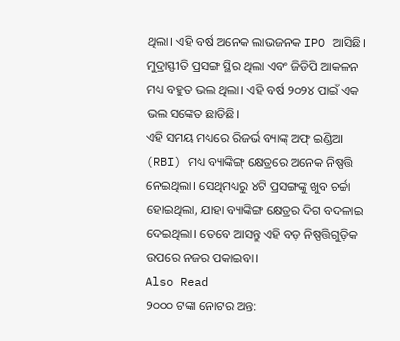ଥିଲା। ଏହି ବର୍ଷ ଅନେକ ଲାଭଜନକ IPO ଆସିଛି। ମୁଦ୍ରାସ୍ଫୀତି ପ୍ରସଙ୍ଗ ସ୍ଥିର ଥିଲା ଏବଂ ଜିଡିପି ଆକଳନ ମଧ୍ୟ ବହୁତ ଭଲ ଥିଲା। ଏହି ବର୍ଷ ୨୦୨୪ ପାଇଁ ଏକ ଭଲ ସଙ୍କେତ ଛାଡିଛି।
ଏହି ସମୟ ମଧ୍ୟରେ ରିଜର୍ଭ ବ୍ୟାଙ୍କ୍ ଅଫ୍ ଇଣ୍ଡିଆ (RBI) ମଧ୍ୟ ବ୍ୟାଙ୍କିଙ୍ଗ୍ କ୍ଷେତ୍ରରେ ଅନେକ ନିଷ୍ପତ୍ତି ନେଇଥିଲା। ସେଥିମଧ୍ୟରୁ ୪ଟି ପ୍ରସଙ୍ଗଙ୍କୁ ଖୁବ ଚର୍ଚ୍ଚା ହୋଇଥିଲା, ଯାହା ବ୍ୟାଙ୍କିଙ୍ଗ କ୍ଷେତ୍ରର ଦିଗ ବଦଳାଇ ଦେଇଥିଲା। ତେବେ ଆସନ୍ତୁ ଏହି ବଡ଼ ନିଷ୍ପତ୍ତିଗୁଡ଼ିକ ଉପରେ ନଜର ପକାଇବା।
Also Read
୨୦୦୦ ଟଙ୍କା ନୋଟର ଅନ୍ତ: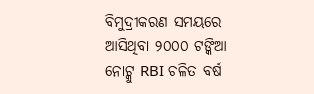ବିମୁଦ୍ରୀକରଣ ସମୟରେ ଆସିଥିବା ୨୦୦୦ ଟଙ୍କିଆ ନୋଟ୍କୁ RBI ଚଳିତ ବର୍ଷ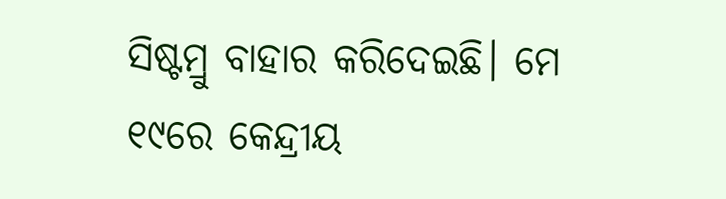ସିଷ୍ଟମ୍ରୁ ବାହାର କରିଦେଇଛି। ମେ ୧୯ରେ କେନ୍ଦ୍ରୀୟ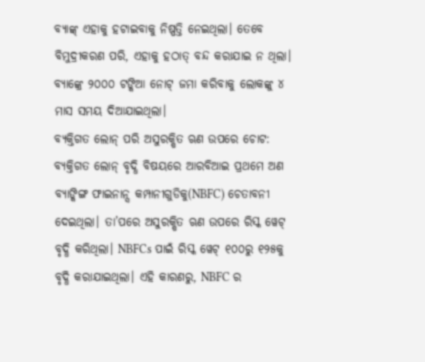ବ୍ୟାଙ୍କ୍ ଏହାକୁ ହଟାଇବାକୁ ନିଷ୍ପତ୍ତି ନେଇଥିଲା। ତେବେ ବିମୁଦ୍ରୀକରଣ ପରି, ଏହାକୁ ହଠାତ୍ ବନ୍ଦ କରାଯାଇ ନ ଥିଲା। ବ୍ୟାଙ୍କ୍ରେ ୨୦୦୦ ଟଙ୍କିଆ ନୋଟ୍ ଜମା କରିବାକୁ ଲୋକଙ୍କୁ ୪ ମାସ ସମୟ ଦିଆଯାଇଥିଲା।
ବ୍ୟକ୍ତିଗତ ଲୋନ୍ ପରି ଅସୁରକ୍ଷିତ ଋଣ ଉପରେ ଚୋଟ:
ବ୍ୟକ୍ତିଗତ ଲୋନ୍ ବୃଦ୍ଧି ବିଷୟରେ ଆରବିଆଇ ପ୍ରଥମେ ଅଣ ବ୍ୟାଙ୍କିଙ୍ଗ ଫାଇନାନ୍ସ କମ୍ପାନୀଗୁଡିକୁ(NBFC) ଚେତାବନୀ ଦେଇଥିଲା। ତା’ପରେ ଅସୁରକ୍ଷିତ ଋଣ ଉପରେ ରିସ୍କ ୱେଟ୍ ବୃଦ୍ଧି କରିଥିଲା। NBFCs ପାଇଁ ରିସ୍କ ୱେଟ୍ ୧୦୦ରୁ ୧୨୫କୁ ବୃଦ୍ଧି କରାଯାଇଥିଲା। ଏହି କାରଣରୁ, NBFC ର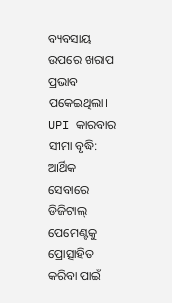ବ୍ୟବସାୟ ଉପରେ ଖରାପ ପ୍ରଭାବ ପକେଇଥିଲା।
UPI କାରବାର ସୀମା ବୃଦ୍ଧି:
ଆର୍ଥିକ ସେବାରେ ଡିଜିଟାଲ୍ ପେମେଣ୍ଟକୁ ପ୍ରୋତ୍ସାହିତ କରିବା ପାଇଁ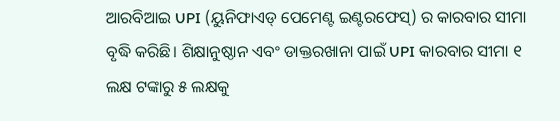ଆରବିଆଇ UPI (ୟୁନିଫାଏଡ୍ ପେମେଣ୍ଟ ଇଣ୍ଟରଫେସ୍) ର କାରବାର ସୀମା ବୃଦ୍ଧି କରିଛି। ଶିକ୍ଷାନୁଷ୍ଠାନ ଏବଂ ଡାକ୍ତରଖାନା ପାଇଁ UPI କାରବାର ସୀମା ୧ ଲକ୍ଷ ଟଙ୍କାରୁ ୫ ଲକ୍ଷକୁ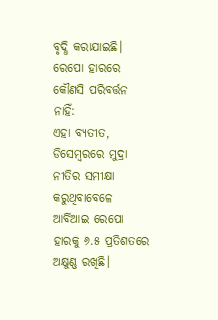ବୃଦ୍ଧି କରାଯାଇଛି।
ରେପୋ ହାରରେ କୌଣସି ପରିବର୍ତ୍ତନ ନାହିଁ:
ଏହା ବ୍ୟତୀତ, ଡିସେମ୍ବରରେ ମୁଦ୍ରା ନୀତିର ସମୀକ୍ଷା କରୁଥିବାବେଳେ ଆର୍ବିଆଇ ରେପୋ ହାରକୁ ୬.୫ ପ୍ରତିଶତରେ ଅକ୍ଷୁଣ୍ଣ ରଖିଛି।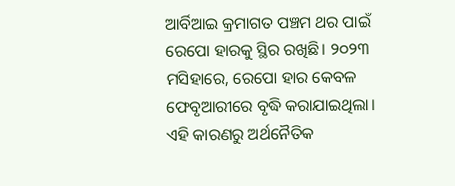ଆର୍ବିଆଇ କ୍ରମାଗତ ପଞ୍ଚମ ଥର ପାଇଁ ରେପୋ ହାରକୁ ସ୍ଥିର ରଖିଛି। ୨୦୨୩ ମସିହାରେ, ରେପୋ ହାର କେବଳ ଫେବୃଆରୀରେ ବୃଦ୍ଧି କରାଯାଇଥିଲା। ଏହି କାରଣରୁ ଅର୍ଥନୈତିକ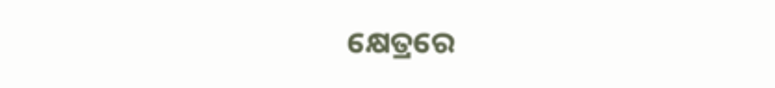କ୍ଷେତ୍ରରେ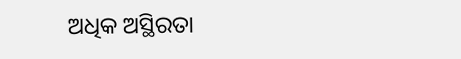ଅଧିକ ଅସ୍ଥିରତା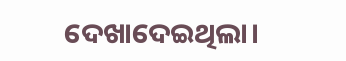ଦେଖାଦେଇଥିଲା।